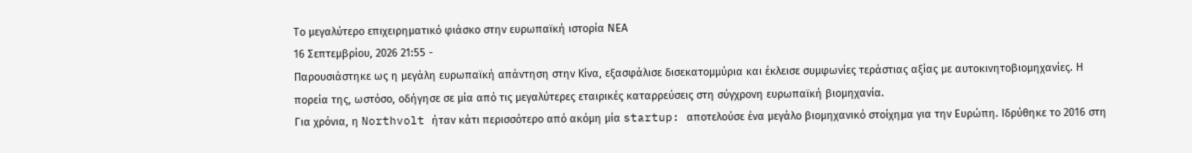Το μεγαλύτερο επιχειρηματικό φιάσκο στην ευρωπαϊκή ιστορία ΝΕΑ
16 Σεπτεμβρίου, 2026 21:55 -
Παρουσιάστηκε ως η μεγάλη ευρωπαϊκή απάντηση στην Κίνα, εξασφάλισε δισεκατομμύρια και έκλεισε συμφωνίες τεράστιας αξίας με αυτοκινητοβιομηχανίες. Η πορεία της, ωστόσο, οδήγησε σε μία από τις μεγαλύτερες εταιρικές καταρρεύσεις στη σύγχρονη ευρωπαϊκή βιομηχανία.
Για χρόνια, η Northvolt ήταν κάτι περισσότερο από ακόμη μία startup: αποτελούσε ένα μεγάλο βιομηχανικό στοίχημα για την Ευρώπη. Ιδρύθηκε το 2016 στη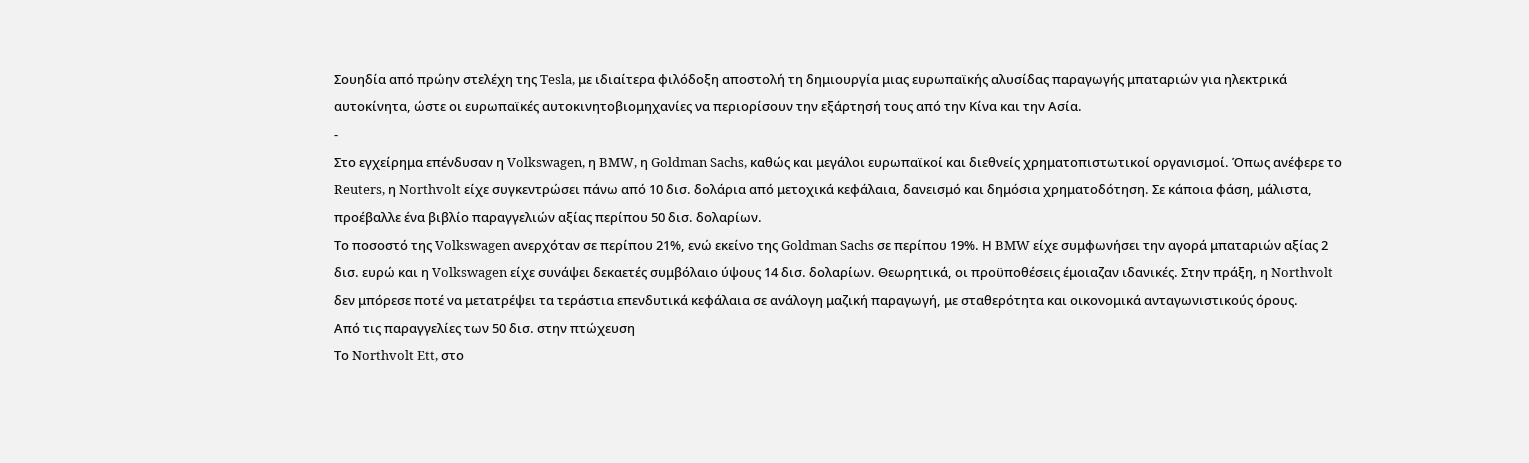Σουηδία από πρώην στελέχη της Tesla, με ιδιαίτερα φιλόδοξη αποστολή τη δημιουργία μιας ευρωπαϊκής αλυσίδας παραγωγής μπαταριών για ηλεκτρικά αυτοκίνητα, ώστε οι ευρωπαϊκές αυτοκινητοβιομηχανίες να περιορίσουν την εξάρτησή τους από την Κίνα και την Ασία.
-
Στο εγχείρημα επένδυσαν η Volkswagen, η BMW, η Goldman Sachs, καθώς και μεγάλοι ευρωπαϊκοί και διεθνείς χρηματοπιστωτικοί οργανισμοί. Όπως ανέφερε το Reuters, η Northvolt είχε συγκεντρώσει πάνω από 10 δισ. δολάρια από μετοχικά κεφάλαια, δανεισμό και δημόσια χρηματοδότηση. Σε κάποια φάση, μάλιστα, προέβαλλε ένα βιβλίο παραγγελιών αξίας περίπου 50 δισ. δολαρίων.
Το ποσοστό της Volkswagen ανερχόταν σε περίπου 21%, ενώ εκείνο της Goldman Sachs σε περίπου 19%. Η BMW είχε συμφωνήσει την αγορά μπαταριών αξίας 2 δισ. ευρώ και η Volkswagen είχε συνάψει δεκαετές συμβόλαιο ύψους 14 δισ. δολαρίων. Θεωρητικά, οι προϋποθέσεις έμοιαζαν ιδανικές. Στην πράξη, η Northvolt δεν μπόρεσε ποτέ να μετατρέψει τα τεράστια επενδυτικά κεφάλαια σε ανάλογη μαζική παραγωγή, με σταθερότητα και οικονομικά ανταγωνιστικούς όρους.
Από τις παραγγελίες των 50 δισ. στην πτώχευση
Το Northvolt Ett, στο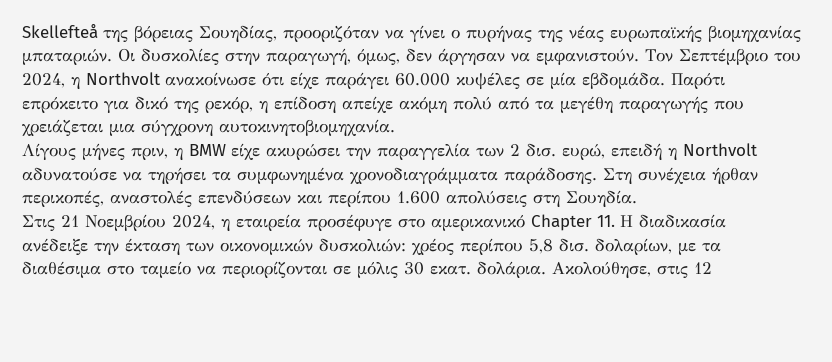Skellefteå της βόρειας Σουηδίας, προοριζόταν να γίνει ο πυρήνας της νέας ευρωπαϊκής βιομηχανίας μπαταριών. Οι δυσκολίες στην παραγωγή, όμως, δεν άργησαν να εμφανιστούν. Τον Σεπτέμβριο του 2024, η Northvolt ανακοίνωσε ότι είχε παράγει 60.000 κυψέλες σε μία εβδομάδα. Παρότι επρόκειτο για δικό της ρεκόρ, η επίδοση απείχε ακόμη πολύ από τα μεγέθη παραγωγής που χρειάζεται μια σύγχρονη αυτοκινητοβιομηχανία.
Λίγους μήνες πριν, η BMW είχε ακυρώσει την παραγγελία των 2 δισ. ευρώ, επειδή η Northvolt αδυνατούσε να τηρήσει τα συμφωνημένα χρονοδιαγράμματα παράδοσης. Στη συνέχεια ήρθαν περικοπές, αναστολές επενδύσεων και περίπου 1.600 απολύσεις στη Σουηδία.
Στις 21 Νοεμβρίου 2024, η εταιρεία προσέφυγε στο αμερικανικό Chapter 11. Η διαδικασία ανέδειξε την έκταση των οικονομικών δυσκολιών: χρέος περίπου 5,8 δισ. δολαρίων, με τα διαθέσιμα στο ταμείο να περιορίζονται σε μόλις 30 εκατ. δολάρια. Ακολούθησε, στις 12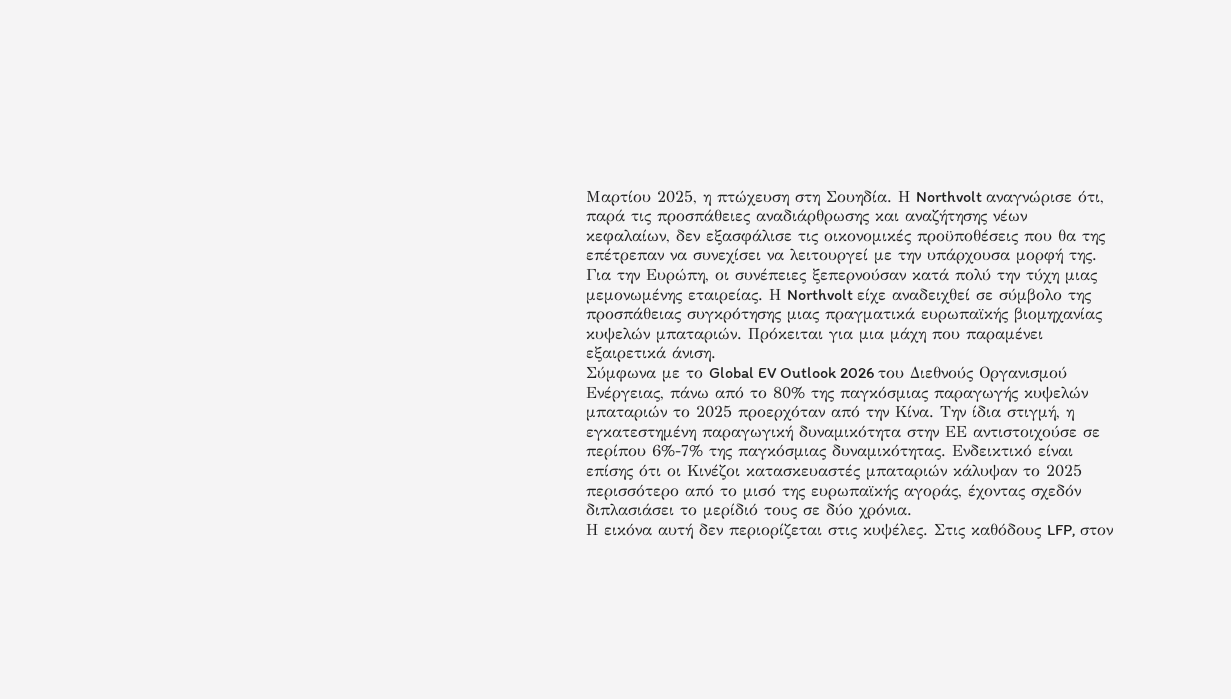Μαρτίου 2025, η πτώχευση στη Σουηδία. Η Northvolt αναγνώρισε ότι, παρά τις προσπάθειες αναδιάρθρωσης και αναζήτησης νέων κεφαλαίων, δεν εξασφάλισε τις οικονομικές προϋποθέσεις που θα της επέτρεπαν να συνεχίσει να λειτουργεί με την υπάρχουσα μορφή της.
Για την Ευρώπη, οι συνέπειες ξεπερνούσαν κατά πολύ την τύχη μιας μεμονωμένης εταιρείας. Η Northvolt είχε αναδειχθεί σε σύμβολο της προσπάθειας συγκρότησης μιας πραγματικά ευρωπαϊκής βιομηχανίας κυψελών μπαταριών. Πρόκειται για μια μάχη που παραμένει εξαιρετικά άνιση.
Σύμφωνα με το Global EV Outlook 2026 του Διεθνούς Οργανισμού Ενέργειας, πάνω από το 80% της παγκόσμιας παραγωγής κυψελών μπαταριών το 2025 προερχόταν από την Κίνα. Την ίδια στιγμή, η εγκατεστημένη παραγωγική δυναμικότητα στην ΕΕ αντιστοιχούσε σε περίπου 6%-7% της παγκόσμιας δυναμικότητας. Ενδεικτικό είναι επίσης ότι οι Κινέζοι κατασκευαστές μπαταριών κάλυψαν το 2025 περισσότερο από το μισό της ευρωπαϊκής αγοράς, έχοντας σχεδόν διπλασιάσει το μερίδιό τους σε δύο χρόνια.
Η εικόνα αυτή δεν περιορίζεται στις κυψέλες. Στις καθόδους LFP, στον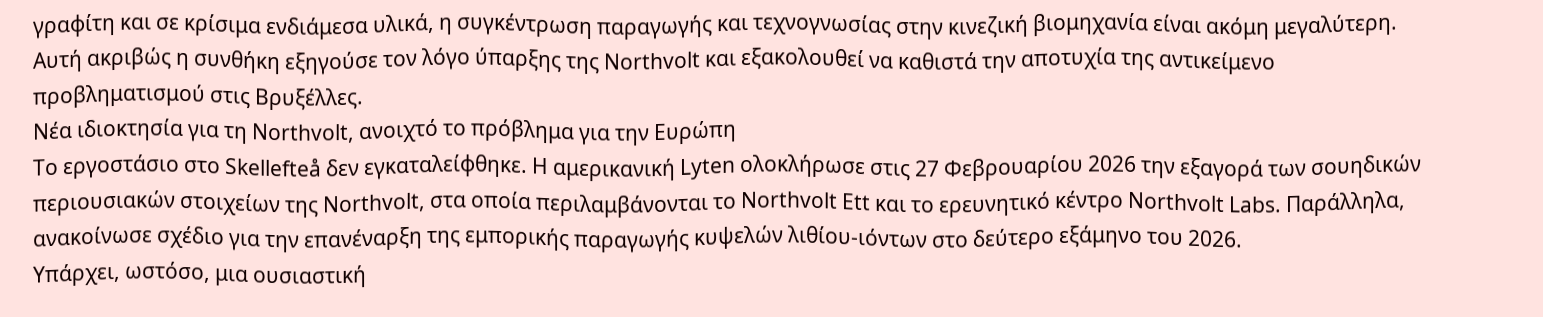γραφίτη και σε κρίσιμα ενδιάμεσα υλικά, η συγκέντρωση παραγωγής και τεχνογνωσίας στην κινεζική βιομηχανία είναι ακόμη μεγαλύτερη. Αυτή ακριβώς η συνθήκη εξηγούσε τον λόγο ύπαρξης της Northvolt και εξακολουθεί να καθιστά την αποτυχία της αντικείμενο προβληματισμού στις Βρυξέλλες.
Νέα ιδιοκτησία για τη Northvolt, ανοιχτό το πρόβλημα για την Ευρώπη
Το εργοστάσιο στο Skellefteå δεν εγκαταλείφθηκε. Η αμερικανική Lyten ολοκλήρωσε στις 27 Φεβρουαρίου 2026 την εξαγορά των σουηδικών περιουσιακών στοιχείων της Northvolt, στα οποία περιλαμβάνονται το Northvolt Ett και το ερευνητικό κέντρο Northvolt Labs. Παράλληλα, ανακοίνωσε σχέδιο για την επανέναρξη της εμπορικής παραγωγής κυψελών λιθίου-ιόντων στο δεύτερο εξάμηνο του 2026.
Υπάρχει, ωστόσο, μια ουσιαστική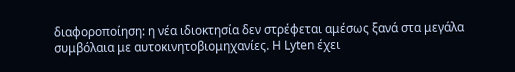διαφοροποίηση: η νέα ιδιοκτησία δεν στρέφεται αμέσως ξανά στα μεγάλα συμβόλαια με αυτοκινητοβιομηχανίες. Η Lyten έχει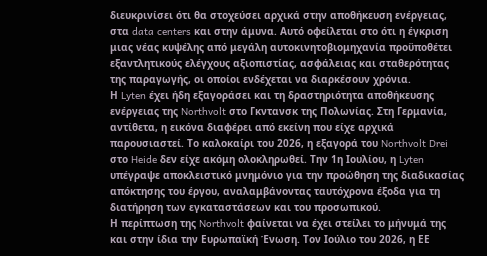διευκρινίσει ότι θα στοχεύσει αρχικά στην αποθήκευση ενέργειας, στα data centers και στην άμυνα. Αυτό οφείλεται στο ότι η έγκριση μιας νέας κυψέλης από μεγάλη αυτοκινητοβιομηχανία προϋποθέτει εξαντλητικούς ελέγχους αξιοπιστίας, ασφάλειας και σταθερότητας της παραγωγής, οι οποίοι ενδέχεται να διαρκέσουν χρόνια.
Η Lyten έχει ήδη εξαγοράσει και τη δραστηριότητα αποθήκευσης ενέργειας της Northvolt στο Γκντανσκ της Πολωνίας. Στη Γερμανία, αντίθετα, η εικόνα διαφέρει από εκείνη που είχε αρχικά παρουσιαστεί. Το καλοκαίρι του 2026, η εξαγορά του Northvolt Drei στο Heide δεν είχε ακόμη ολοκληρωθεί. Την 1η Ιουλίου, η Lyten υπέγραψε αποκλειστικό μνημόνιο για την προώθηση της διαδικασίας απόκτησης του έργου, αναλαμβάνοντας ταυτόχρονα έξοδα για τη διατήρηση των εγκαταστάσεων και του προσωπικού.
Η περίπτωση της Northvolt φαίνεται να έχει στείλει το μήνυμά της και στην ίδια την Ευρωπαϊκή Ένωση. Τον Ιούλιο του 2026, η ΕΕ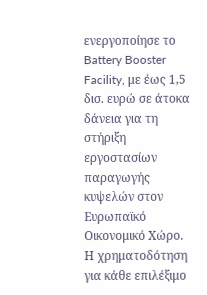ενεργοποίησε το Battery Booster Facility, με έως 1,5 δισ. ευρώ σε άτοκα δάνεια για τη στήριξη εργοστασίων παραγωγής κυψελών στον Ευρωπαϊκό Οικονομικό Χώρο. Η χρηματοδότηση για κάθε επιλέξιμο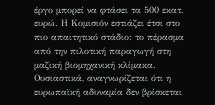έργο μπορεί να φτάσει τα 500 εκατ. ευρώ. Η Κομισιόν εστιάζει έτσι στο πιο απαιτητικό στάδιο: το πέρασμα από την πιλοτική παραγωγή στη μαζική βιομηχανική κλίμακα.
Ουσιαστικά, αναγνωρίζεται ότι η ευρωπαϊκή αδυναμία δεν βρίσκεται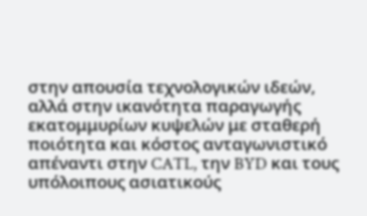στην απουσία τεχνολογικών ιδεών, αλλά στην ικανότητα παραγωγής εκατομμυρίων κυψελών με σταθερή ποιότητα και κόστος ανταγωνιστικό απέναντι στην CATL, την BYD και τους υπόλοιπους ασιατικούς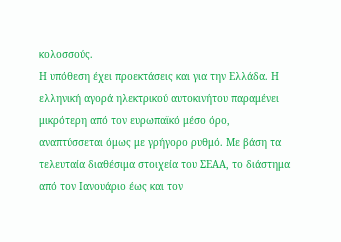κολοσσούς.
Η υπόθεση έχει προεκτάσεις και για την Ελλάδα. Η ελληνική αγορά ηλεκτρικού αυτοκινήτου παραμένει μικρότερη από τον ευρωπαϊκό μέσο όρο, αναπτύσσεται όμως με γρήγορο ρυθμό. Με βάση τα τελευταία διαθέσιμα στοιχεία του ΣΕΑΑ, το διάστημα από τον Ιανουάριο έως και τον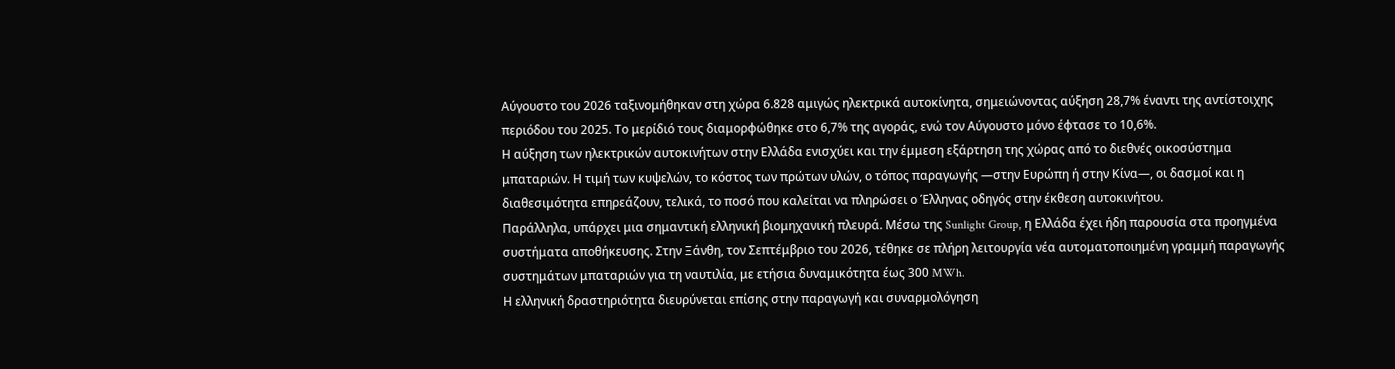Αύγουστο του 2026 ταξινομήθηκαν στη χώρα 6.828 αμιγώς ηλεκτρικά αυτοκίνητα, σημειώνοντας αύξηση 28,7% έναντι της αντίστοιχης περιόδου του 2025. Το μερίδιό τους διαμορφώθηκε στο 6,7% της αγοράς, ενώ τον Αύγουστο μόνο έφτασε το 10,6%.
Η αύξηση των ηλεκτρικών αυτοκινήτων στην Ελλάδα ενισχύει και την έμμεση εξάρτηση της χώρας από το διεθνές οικοσύστημα μπαταριών. Η τιμή των κυψελών, το κόστος των πρώτων υλών, ο τόπος παραγωγής —στην Ευρώπη ή στην Κίνα—, οι δασμοί και η διαθεσιμότητα επηρεάζουν, τελικά, το ποσό που καλείται να πληρώσει ο Έλληνας οδηγός στην έκθεση αυτοκινήτου.
Παράλληλα, υπάρχει μια σημαντική ελληνική βιομηχανική πλευρά. Μέσω της Sunlight Group, η Ελλάδα έχει ήδη παρουσία στα προηγμένα συστήματα αποθήκευσης. Στην Ξάνθη, τον Σεπτέμβριο του 2026, τέθηκε σε πλήρη λειτουργία νέα αυτοματοποιημένη γραμμή παραγωγής συστημάτων μπαταριών για τη ναυτιλία, με ετήσια δυναμικότητα έως 300 MWh.
Η ελληνική δραστηριότητα διευρύνεται επίσης στην παραγωγή και συναρμολόγηση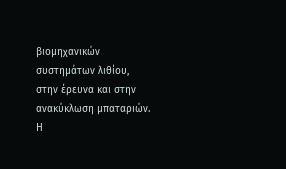βιομηχανικών συστημάτων λιθίου, στην έρευνα και στην ανακύκλωση μπαταριών. Η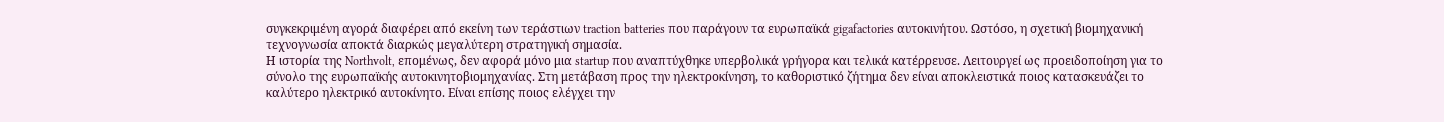συγκεκριμένη αγορά διαφέρει από εκείνη των τεράστιων traction batteries που παράγουν τα ευρωπαϊκά gigafactories αυτοκινήτου. Ωστόσο, η σχετική βιομηχανική τεχνογνωσία αποκτά διαρκώς μεγαλύτερη στρατηγική σημασία.
Η ιστορία της Northvolt, επομένως, δεν αφορά μόνο μια startup που αναπτύχθηκε υπερβολικά γρήγορα και τελικά κατέρρευσε. Λειτουργεί ως προειδοποίηση για το σύνολο της ευρωπαϊκής αυτοκινητοβιομηχανίας. Στη μετάβαση προς την ηλεκτροκίνηση, το καθοριστικό ζήτημα δεν είναι αποκλειστικά ποιος κατασκευάζει το καλύτερο ηλεκτρικό αυτοκίνητο. Είναι επίσης ποιος ελέγχει την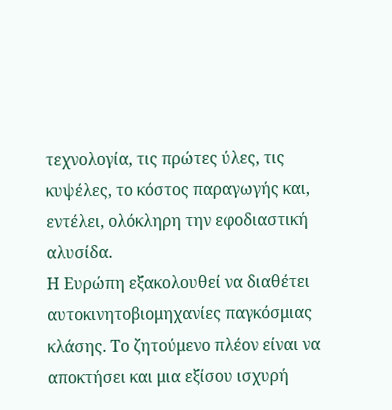τεχνολογία, τις πρώτες ύλες, τις κυψέλες, το κόστος παραγωγής και, εντέλει, ολόκληρη την εφοδιαστική αλυσίδα.
Η Ευρώπη εξακολουθεί να διαθέτει αυτοκινητοβιομηχανίες παγκόσμιας κλάσης. Το ζητούμενο πλέον είναι να αποκτήσει και μια εξίσου ισχυρή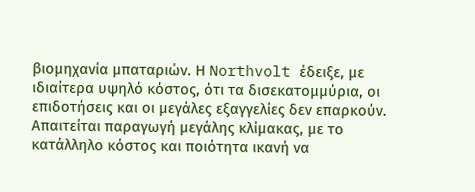βιομηχανία μπαταριών. Η Northvolt έδειξε, με ιδιαίτερα υψηλό κόστος, ότι τα δισεκατομμύρια, οι επιδοτήσεις και οι μεγάλες εξαγγελίες δεν επαρκούν. Απαιτείται παραγωγή μεγάλης κλίμακας, με το κατάλληλο κόστος και ποιότητα ικανή να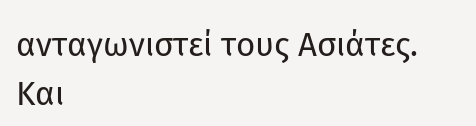ανταγωνιστεί τους Ασιάτες. Και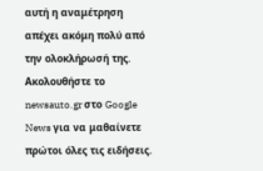αυτή η αναμέτρηση απέχει ακόμη πολύ από την ολοκλήρωσή της.
Ακολουθήστε το newsauto.gr στο Google News για να μαθαίνετε πρώτοι όλες τις ειδήσεις.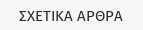ΣΧΕΤΙΚΑ ΑΡΘΡΑ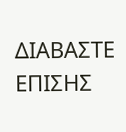ΔΙΑΒΑΣΤΕ ΕΠΙΣΗΣ